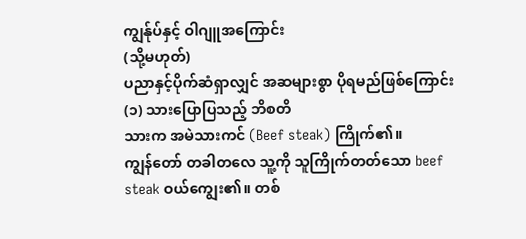ကျွန်ုပ်နှင့် ဝါဂျူအကြောင်း
(သို့မဟုတ်)
ပညာနှင့်ပိုက်ဆံရှာလျှင် အဆများစွာ ပိုရမည်ဖြစ်ကြောင်း
(၁) သားပြောပြသည့် ဘိစတိ
သားက အမဲသားကင် (Beef steak) ကြိုက်၏။
ကျွန်တော် တခါတလေ သူ့ကို သူကြိုက်တတ်သော beef steak ဝယ်ကျွေး၏။ တစ်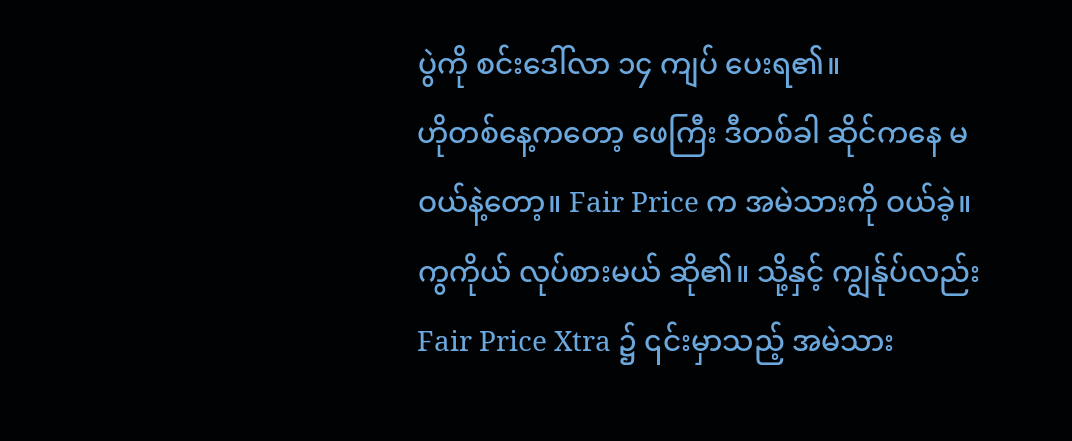ပွဲကို စင်းဒေါ်လာ ၁၄ ကျပ် ပေးရ၏။
ဟိုတစ်နေ့ကတော့ ဖေကြီး ဒီတစ်ခါ ဆိုင်ကနေ မဝယ်နဲ့တော့။ Fair Price က အမဲသားကို ဝယ်ခဲ့။ ကွကိုယ် လုပ်စားမယ် ဆို၏။ သို့နှင့် ကျွန်ုပ်လည်း Fair Price Xtra ၌ ၎င်းမှာသည့် အမဲသား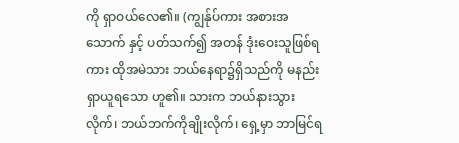ကို ရှာဝယ်လေ၏။ (ကျွန်ုပ်ကား အစားအသောက် နှင့် ပတ်သက်၍ အတန် ဒုံးဝေးသူဖြစ်ရကား ထိုအမဲသား ဘယ်နေရာ၌ရှိသည်ကို မနည်းရှာယူရသော ဟူ၏။ သားက ဘယ်နားသွားလိုက်၊ ဘယ်ဘက်ကိုချိုးလိုက်၊ ရှေ့မှာ ဘာမြင်ရ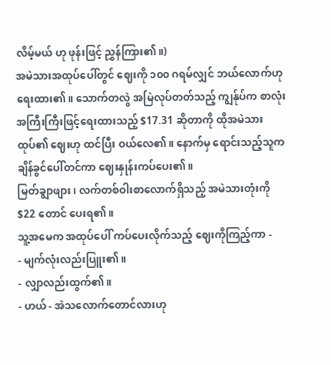လိမ့်မယ် ဟု ဖုန်းဖြင့် ညွှန်ကြား၏။)
အမဲသားအထုပ်ပေါ်တွင် ဈေးကို ၁၀၀ ဂရမ်လျှင် ဘယ်လောက်ဟု ရေးထား၏။ သောက်တလွဲ အမြဲလုပ်တတ်သည့် ကျွန်ုပ်က စာလုံးအကြီးကြီးဖြင့်ရေးထားသည့် $17.31 ဆိုတာကို ထိုအမဲသားထုပ်၏ ဈေးဟု ထင်ပြီး ဝယ်လေ၏။ နောက်မှ ရောင်းသည့်သူက ချိန်ခွင်ပေါ်တင်ကာ ဈေးနှုန်းကပ်ပေး၏။
မြတ်ချွာဖျား၊ လက်တစ်ဝါးစာလောက်ရှိသည့် အမဲသားတုံးကို $22 တောင် ပေးရ၏။
သူ့အမေက အထုပ်ပေါ် ကပ်ပေးလိုက်သည့် ဈေးကိုကြည့်ကာ -
- မျက်လုံးလည်းပြူး၏။
- လျှာလည်းထွက်၏။
- ဟယ် - အဲသလောက်တောင်လားဟု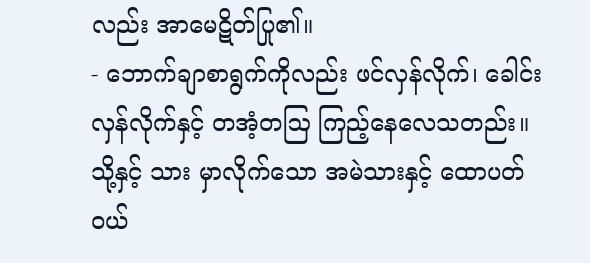လည်း အာမေဋိတ်ပြု၏။
- ဘောက်ချာစာရွက်ကိုလည်း ဖင်လှန်လိုက်၊ ခေါင်းလှန်လိုက်နှင့် တအံ့တဩ ကြည့်နေလေသတည်း။
သို့နှင့် သား မှာလိုက်သော အမဲသားနှင့် ထောပတ် ဝယ်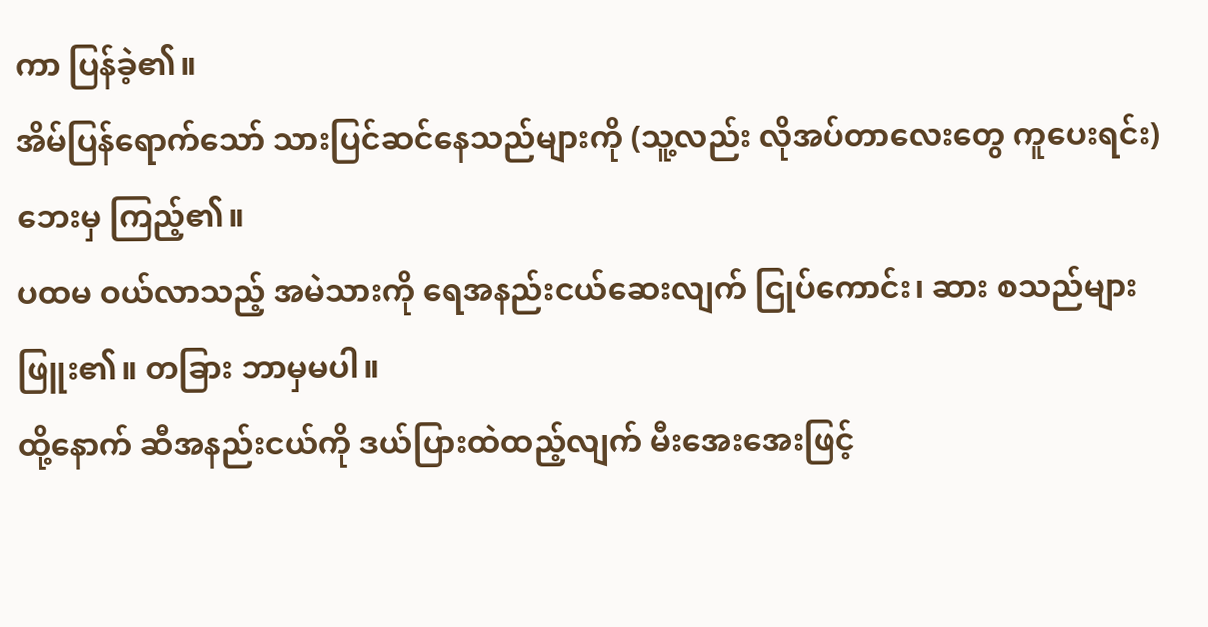ကာ ပြန်ခဲ့၏။
အိမ်ပြန်ရောက်သော် သားပြင်ဆင်နေသည်များကို (သူ့လည်း လိုအပ်တာလေးတွေ ကူပေးရင်း) ဘေးမှ ကြည့်၏။
ပထမ ဝယ်လာသည့် အမဲသားကို ရေအနည်းငယ်ဆေးလျက် ငြုပ်ကောင်း၊ ဆား စသည်များ ဖြူး၏။ တခြား ဘာမှမပါ။
ထို့နောက် ဆီအနည်းငယ်ကို ဒယ်ပြားထဲထည့်လျက် မီးအေးအေးဖြင့်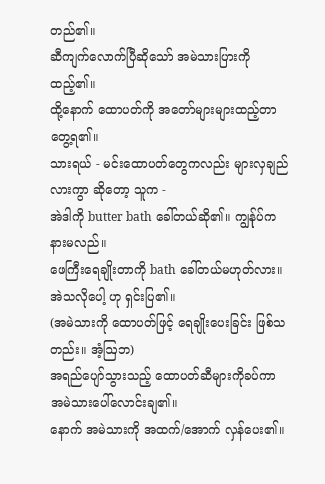တည်၏။
ဆီကျက်လောက်ပြီဆိုသော် အမဲသားပြားကို ထည့်၏။
ထို့နောက် ထောပတ်ကို အတော်များများထည့်တာ တွေ့ရ၏။
သားရယ် - မင်းထောပတ်တွေကလည်း များလှချည်လားကွာ ဆိုတော့ သူက -
အဲဒါကို butter bath ခေါ်တယ်ဆို၏။ ကျွန်ုပ်က နားမလည်။
ဖေကြီးရေချိုးတာကို bath ခေါ်တယ်မဟုတ်လား။ အဲသလိုပေါ့ ဟု ရှင်းပြ၏။
(အမဲသားကို ထောပတ်ဖြင့် ရေချိုးပေးခြင်း ဖြစ်သတည်း။ အံ့ဩဘ)
အရည်ပျော်သွားသည့် ထောပတ်ဆီများကိုခပ်ကာ အမဲသားပေါ်လောင်းချ၏။
နောက် အမဲသားကို အထက်/အောက် လှန်ပေး၏။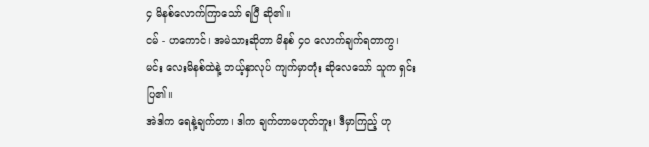၄ မိနစ်လောက်ကြာသော် ရပြီ ဆို၏။
ငမ် - ဟကောင်၊ အမဲသားဆိုတာ မိနစ် ၄၀ လောက်ချက်ရတာကွ၊ မင်း လေးမိနစ်ထဲနဲ့ ဘယ့်နှာလုပ် ကျက်မှာတုံး ဆိုလေသော် သူက ရှင်းပြ၏။
အဲဒါက ရေနဲ့ချက်တာ၊ ဒါက ချက်တာမဟုတ်ဘူး၊ ဒီမှာကြည့် ဟု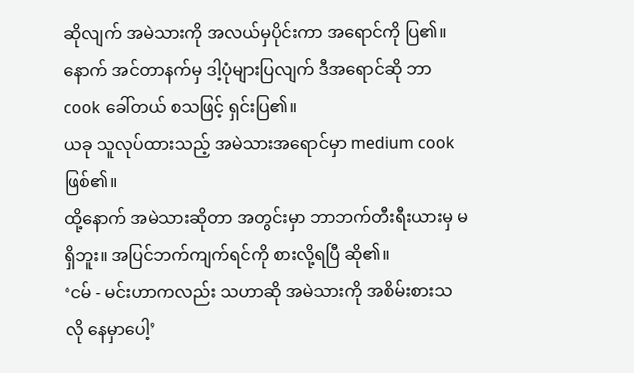ဆိုလျက် အမဲသားကို အလယ်မှပိုင်းကာ အရောင်ကို ပြ၏။ နောက် အင်တာနက်မှ ဒါ့ပုံများပြလျက် ဒီအရောင်ဆို ဘာcook ခေါ်တယ် စသဖြင့် ရှင်းပြ၏။
ယခု သူလုပ်ထားသည့် အမဲသားအရောင်မှာ medium cook ဖြစ်၏။
ထို့နောက် အမဲသားဆိုတာ အတွင်းမှာ ဘာဘက်တီးရီးယားမှ မရှိဘူး။ အပြင်ဘက်ကျက်ရင်ကို စားလို့ရပြီ ဆို၏။
‘ငမ် - မင်းဟာကလည်း သဟာဆို အမဲသားကို အစိမ်းစားသလို နေမှာပေါ့’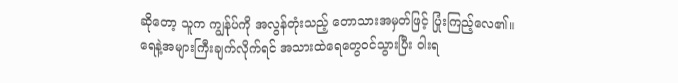ဆိုတော့ သူက ကျွန်ုပ်ကို အလွန်တုံးသည့် တောသားအမှတ်ဖြင့် ပြုံးကြည့်လေ၏။
ရေနဲ့အများကြီးချက်လိုက်ရင် အသားထဲရေတွေဝင်သွားပြီး ဝါးရ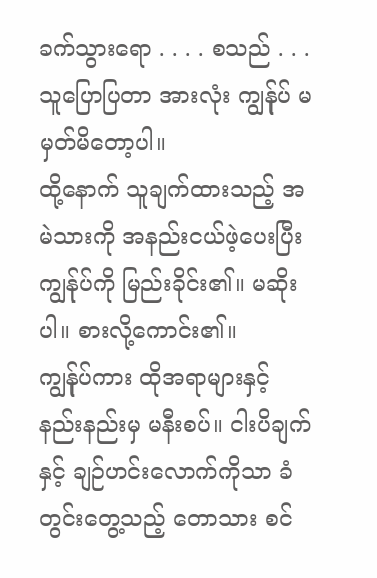ခက်သွားရော . . . . စသည် . . . သူပြောပြတာ အားလုံး ကျွန်ုပ် မမှတ်မိတော့ပါ။
ထို့နောက် သူချက်ထားသည့် အမဲသားကို အနည်းငယ်ဖဲ့ပေးပြီး ကျွန်ုပ်ကို မြည်းခိုင်း၏။ မဆိုးပါ။ စားလို့ကောင်း၏။
ကျွန်ုပ်ကား ထိုအရာများနှင့် နည်းနည်းမှ မနီးစပ်။ ငါးပိချက်နှင့် ချဉ်ဟင်းလောက်ကိုသာ ခံတွင်းတွေ့သည့် တောသား စင်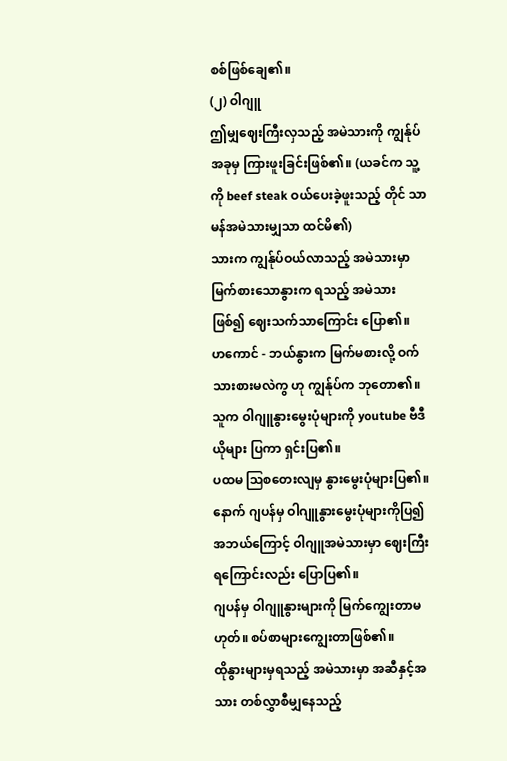စစ်ဖြစ်ချေ၏။
(၂) ဝါဂျူ
ဤမျှဈေးကြီးလှသည့် အမဲသားကို ကျွန်ုပ် အခုမှ ကြားဖူးခြင်းဖြစ်၏။ (ယခင်က သူ့ကို beef steak ဝယ်ပေးခဲ့ဖူးသည့် တိုင် သာမန်အမဲသားမျှသာ ထင်မိ၏)
သားက ကျွန်ုပ်ဝယ်လာသည့် အမဲသားမှာ မြက်စားသောနွားက ရသည့် အမဲသားဖြစ်၍ ဈေးသက်သာကြောင်း ပြော၏။
ဟကောင် - ဘယ်နွားက မြက်မစားလို့ ဝက်သားစားမလဲကွ ဟု ကျွန်ုပ်က ဘုတော၏။
သူက ဝါဂျူနွားမွေးပုံများကို youtube ဗီဒီယိုများ ပြကာ ရှင်းပြ၏။
ပထမ ဩစတေးလျမှ နွားမွေးပုံများပြ၏။
နောက် ဂျပန်မှ ဝါဂျူနွားမွေးပုံများကိုပြ၍ အဘယ်ကြောင့် ဝါဂျူအမဲသားမှာ ဈေးကြီးရကြောင်းလည်း ပြောပြ၏။
ဂျပန်မှ ဝါဂျူနွားများကို မြက်ကျွေးတာမဟုတ်။ စပ်စာများကျွေးတာဖြစ်၏။
ထိုနွားများမှရသည့် အမဲသားမှာ အဆီနှင့်အသား တစ်လွှာစီမျှနေသည့်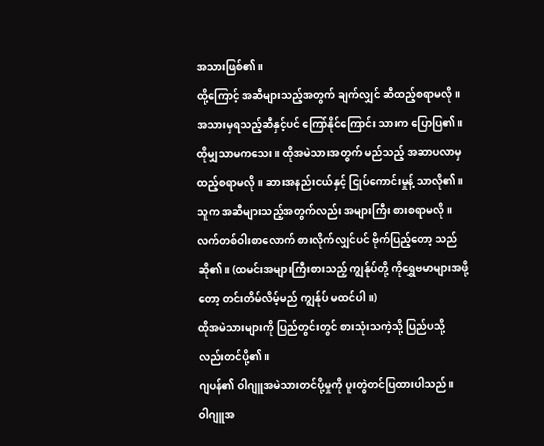အသားဖြစ်၏။
ထို့ကြောင့် အဆီများသည့်အတွက် ချက်လျှင် ဆီထည့်စရာမလို။ အသားမှရသည့်ဆီနှင့်ပင် ကြော်နိုင်ကြောင်း သားက ပြောပြ၏။
ထိုမျှသာမကသေး။ ထိုအမဲသားအတွက် မည်သည့် အဆာပလာမှ ထည့်စရာမလို။ ဆားအနည်းငယ်နှင့် ငြုပ်ကောင်းမှုန့် သာလို၏။
သူက အဆီများသည့်အတွက်လည်း အများကြီး စားစရာမလို။ လက်တစ်ဝါးစာလောက် စားလိုက်လျှင်ပင် ဗိုက်ပြည့်တော့ သည် ဆို၏။ (ထမင်းအများကြီးစားသည့် ကျွန်ုပ်တို့ ကိုရွှေဗမာများအဖို့တော့ တင်းတိမ်လိမ့်မည် ကျွန်ုပ် မထင်ပါ။)
ထိုအမဲသားများကို ပြည်တွင်းတွင် စားသုံးသကဲ့သို့ ပြည်ပသို့လည်းတင်ပို့၏။
ဂျပန်၏ ဝါဂျူအမဲသားတင်ပို့မှုကို ပူးတွဲတင်ပြထားပါသည်။
ဝါဂျူအ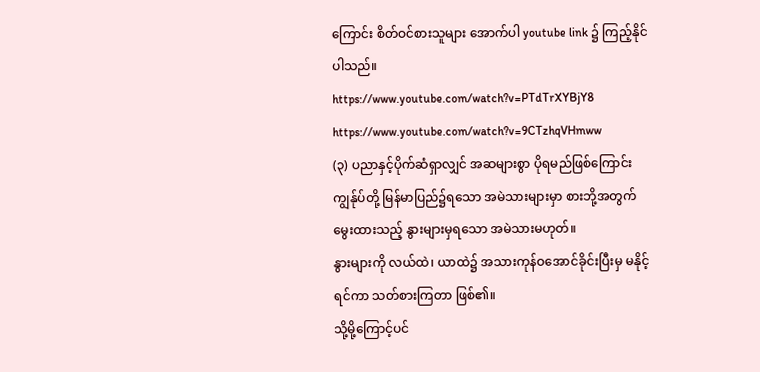ကြောင်း စိတ်ဝင်စားသူများ အောက်ပါ youtube link ၌ ကြည့်နိုင်ပါသည်။
https://www.youtube.com/watch?v=PTdTrXYBjY8
https://www.youtube.com/watch?v=9CTzhqVHmww
(၃) ပညာနှင့်ပိုက်ဆံရှာလျှင် အဆများစွာ ပိုရမည်ဖြစ်ကြောင်း
ကျွန်ုပ်တို့ မြန်မာပြည်၌ရသော အမဲသားများမှာ စားဘို့အတွက် မွေးထားသည့် နွားများမှရသော အမဲသားမဟုတ်။
နွားများကို လယ်ထဲ၊ ယာထဲ၌ အသားကုန်ဝအောင်ခိုင်းပြီးမှ မနိုင့်ရင်ကာ သတ်စားကြတာ ဖြစ်၏။
သို့မို့ကြောင့်ပင်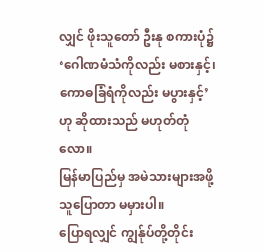လျှင် ဖိုးသူတော် ဦးနု စကားပုံ၌ ‘ဂေါဏမံသံကိုလည်း မစားနှင့်၊ ကောဓခြံရံကိုလည်း မပွားနှင့်’ ဟု ဆိုထားသည် မဟုတ်တုံလော။
မြန်မာပြည်မှ အမဲသားများအဖို့ သူပြောတာ မမှားပါ။
ပြောရလျှင် ကျွန်ုပ်တို့တိုင်း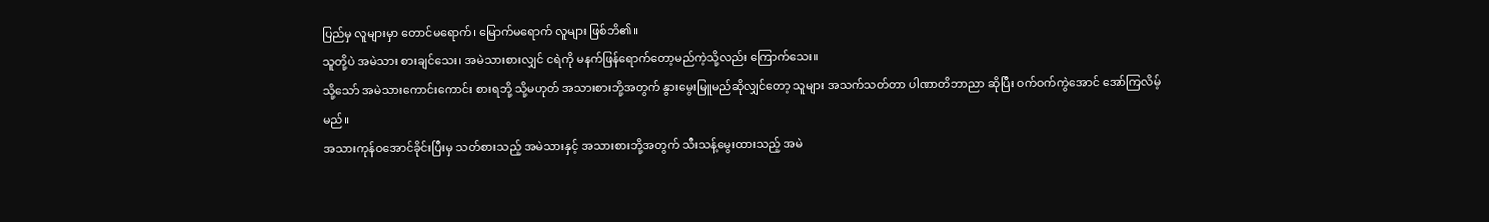ပြည်မှ လူများမှာ တောင်မရောက်၊ မြောက်မရောက် လူများ ဖြစ်ဘိ၏။
သူတို့ပဲ အမဲသား စားချင်သေး၊ အမဲသားစားလျှင် ငရဲကို မနက်ဖြန်ရောက်တော့မည်ကဲ့သို့လည်း ကြောက်သေး။
သို့သော် အမဲသားကောင်းကောင်း စားရဘို့ သို့မဟုတ် အသားစားဘို့အတွက် နွားမွေးမြူမည်ဆိုလျှင်တော့ သူများ အသက်သတ်တာ ပါဏာတိဘာညာ ဆိုပြီး ဝက်ဝက်ကွဲအောင် အော်ကြလိမ့်မည်။
အသားကုန်ဝအောင်ခိုင်းပြီးမှ သတ်စားသည့် အမဲသားနှင့် အသားစားဘို့အတွက် သီးသန့်မွေးထားသည့် အမဲ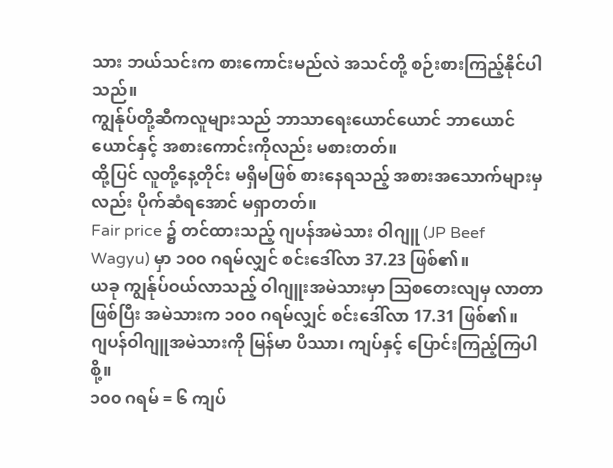သား ဘယ်သင်းက စားကောင်းမည်လဲ အသင်တို့ စဉ်းစားကြည့်နိုင်ပါသည်။
ကျွန်ုပ်တို့ဆီကလူများသည် ဘာသာရေးယောင်ယောင် ဘာယောင်ယောင်နှင့် အစားကောင်းကိုလည်း မစားတတ်။
ထို့ပြင် လူတို့နေ့တိုင်း မရှိမဖြစ် စားနေရသည့် အစားအသောက်များမှလည်း ပိုက်ဆံရအောင် မရှာတတ်။
Fair price ၌ တင်ထားသည့် ဂျပန်အမဲသား ဝါဂျူ (JP Beef Wagyu) မှာ ၁၀၀ ဂရမ်လျှင် စင်းဒေါ်လာ 37.23 ဖြစ်၏။
ယခု ကျွန်ုပ်ဝယ်လာသည့် ဝါဂျူးအမဲသားမှာ ဩစတေးလျမှ လာတာဖြစ်ပြီး အမဲသားက ၁၀၀ ဂရမ်လျှင် စင်းဒေါ်လာ 17.31 ဖြစ်၏။
ဂျပန်ဝါဂျူအမဲသားကို မြန်မာ ပိဿာ၊ ကျပ်နှင့် ပြောင်းကြည့်ကြပါစို့။
၁၀၀ ဂရမ် = ၆ ကျပ်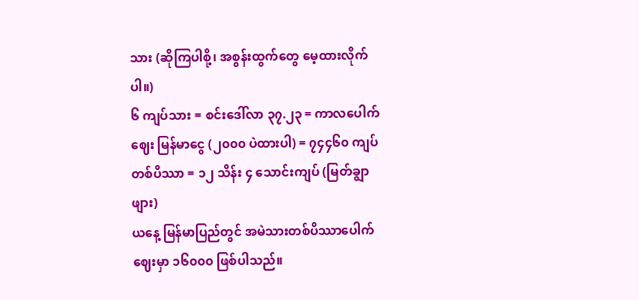သား (ဆိုကြပါစို့၊ အစွန်းထွက်တွေ မေ့ထားလိုက်ပါ။)
၆ ကျပ်သား = စင်းဒေါ်လာ ၃၇.၂၃ = ကာလပေါက်ဈေး မြန်မာငွေ (၂၀၀၀ ပဲထားပါ) = ၇၄၄၆၀ ကျပ်
တစ်ပိဿာ = ၁၂ သိန်း ၄ သောင်းကျပ် (မြတ်ချွာဖျား)
ယနေ့ မြန်မာပြည်တွင် အမဲသားတစ်ပိဿာပေါက်ဈေးမှာ ၁၆၀၀၀ ဖြစ်ပါသည်။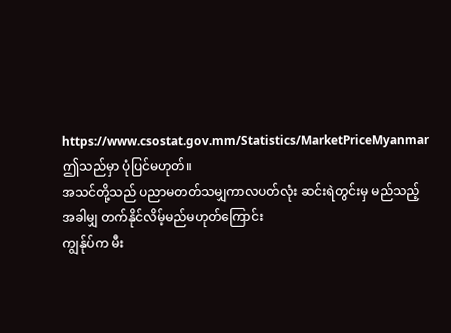https://www.csostat.gov.mm/Statistics/MarketPriceMyanmar
ဤသည်မှာ ပုံပြင်မဟုတ်။
အသင်တို့သည် ပညာမတတ်သမျှကာလပတ်လုံး ဆင်းရဲတွင်းမှ မည်သည့်အခါမျှ တက်နိုင်လိမ့်မည်မဟုတ်ကြောင်း
ကျွန်ုပ်က မီး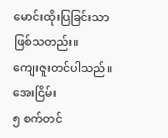မောင်းထိုးပြခြင်းသာ ဖြစ်သတည်း။
ကျေးဇူးတင်ပါသည်။
အေးငြိမ်း
၅ စက်တင်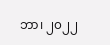ဘာ၊ ၂၀၂၂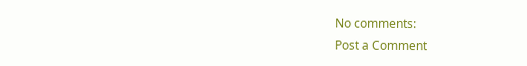No comments:
Post a Comment